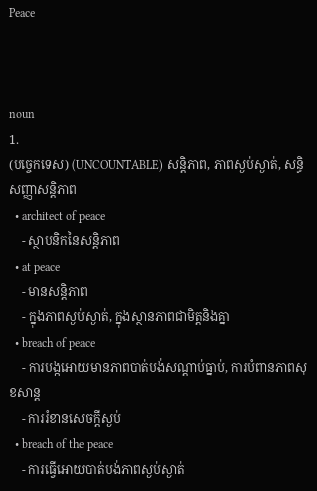Peace



noun
1.
(បច្ចេកទេស) (UNCOUNTABLE) សន្តិភាព, ភាពស្ងប់ស្ងាត់, សន្ធិសញ្ញាសន្តិភាព
  • architect of peace
    - ស្ថាបនិកនៃសន្តិភាព
  • at peace
    - មានសន្ដិភាព
    - ក្នុងភាពស្ងប់ស្ងាត់, ក្នុងស្ថានភាពជាមិត្តនិងគ្នា
  • breach of peace
    - ការបង្កអោយមានភាពបាត់បង់សណ្តាប់ធ្នាប់, ការបំពានភាពសុខសាន្ត
    - ការរំខានសេចកី្តស្ងប់
  • breach of the peace
    - ការធ្វើអោយបាត់បង់ភាពស្ងប់ស្ងាត់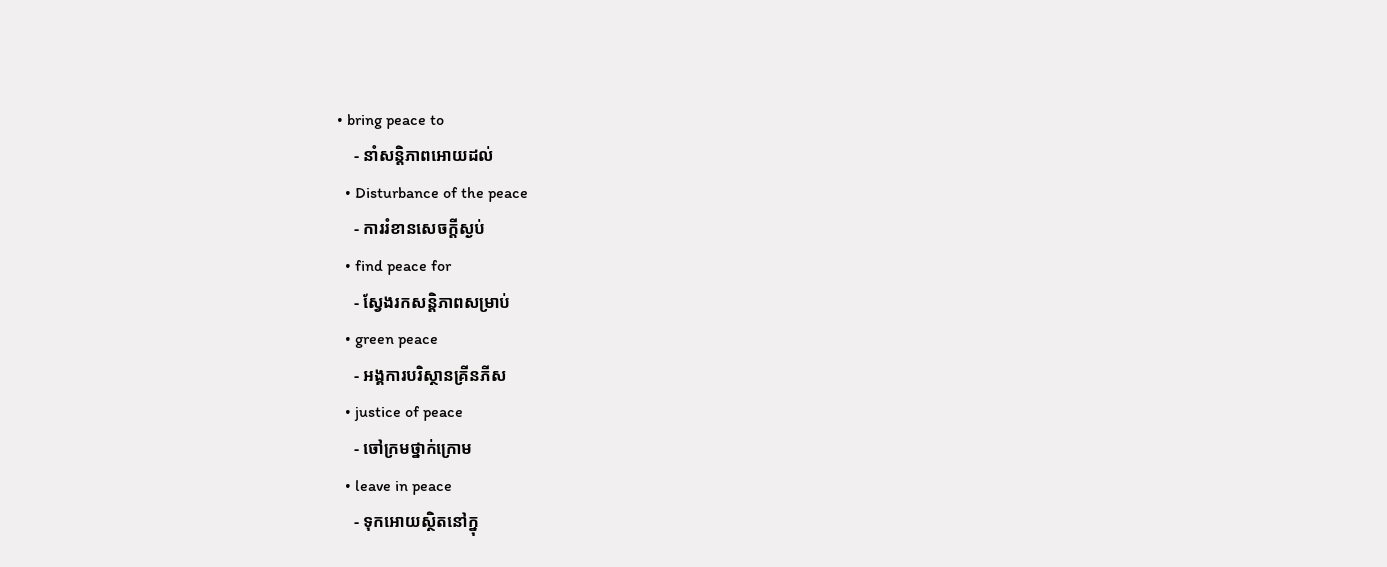• bring peace to
    - នាំសន្តិភាពអោយដល់
  • Disturbance of the peace
    - ការរំខានសេចកី្តស្ងប់
  • find peace for
    - ស្វែងរកសន្តិភាពសម្រាប់
  • green peace
    - អង្គការបរិស្ថានគ្រីនភីស
  • justice of peace
    - ចៅក្រមថ្នាក់ក្រោម
  • leave in peace
    - ទុកអោយស្ថិតនៅក្នុ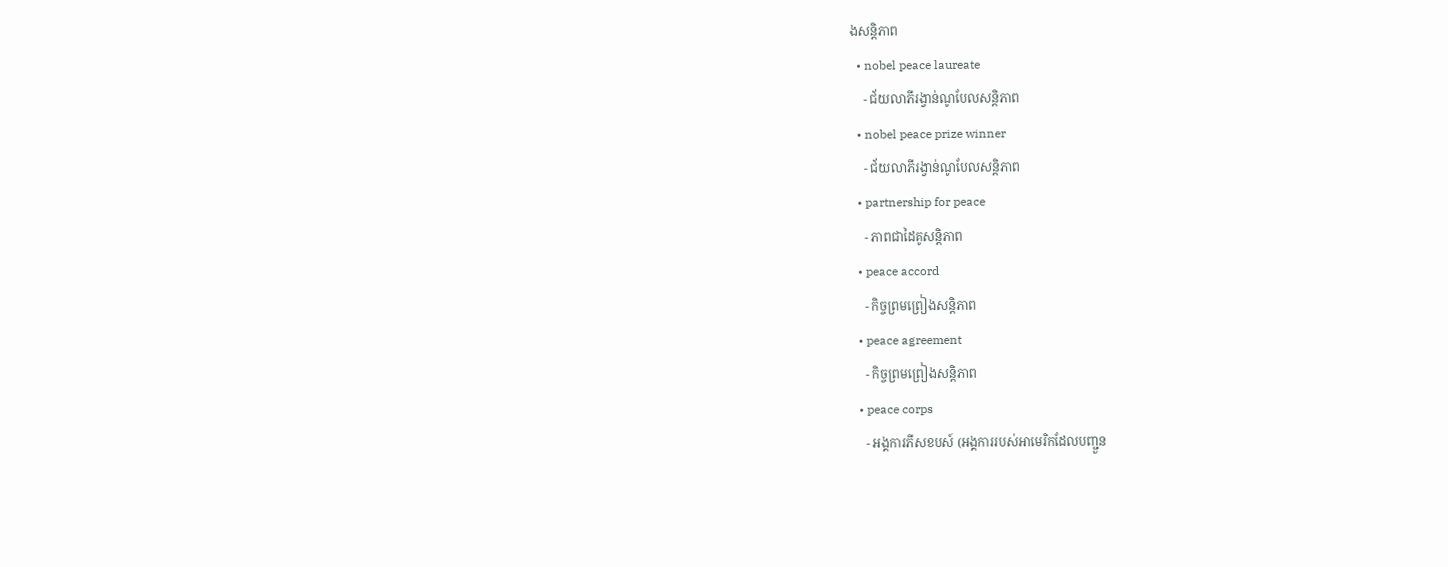ងសន្ដិភាព
  • nobel peace laureate
    - ជ័យលាភីរង្វាន់ណូបែលសន្តិភាព
  • nobel peace prize winner
    - ជ័យលាភីរង្វាន់ណូបែលសន្តិភាព
  • partnership for peace
    - ភាពជាដៃគូសន្តិភាព
  • peace accord
    - កិច្ចព្រមព្រៀងសន្តិភាព
  • peace agreement
    - កិច្ចព្រមព្រៀងសន្តិភាព
  • peace corps
    - អង្គការភីសខបស៍ (អង្គការរបស់អាមេរិកដែលបញ្ជួន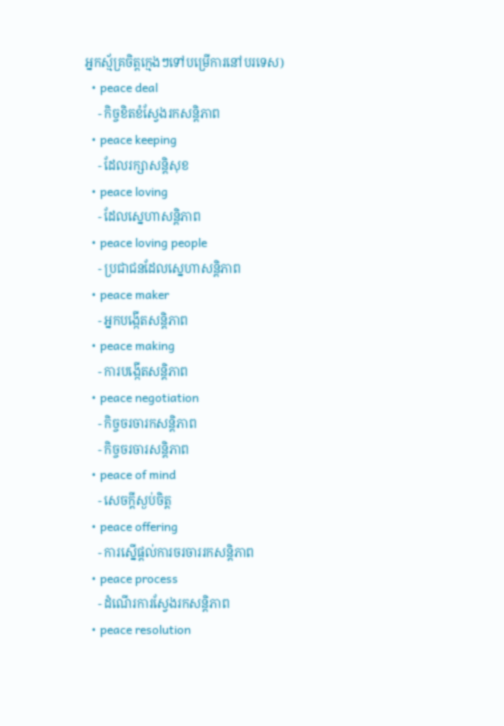អ្នកស្ម័គ្រចិត្តក្មេងៗទៅបម្រើការនៅបរទេស)
  • peace deal
    - កិច្ចខិតខំស្វែងរកសន្តិភាព
  • peace keeping
    - ដែលរក្សាសន្តិសុខ
  • peace loving
    - ដែលស្នេហាសន្តិភាព
  • peace loving people
    - ប្រជាជនដែលស្នេហាសន្តិភាព
  • peace maker
    - អ្នកបង្កើតសន្តិភាព
  • peace making
    - ការបង្កើតសន្តិភាព
  • peace negotiation
    - កិច្ចចរចារកសន្តិភាព
    - កិច្ចចរចារសន្តិភាព
  • peace of mind
    - សេចក្តីស្ងប់ចិត្ត
  • peace offering
    - ការស្នើផ្តល់ការចរចាររកសន្តិភាព
  • peace process
    - ដំណើរការស្វែងរកសន្តិភាព
  • peace resolution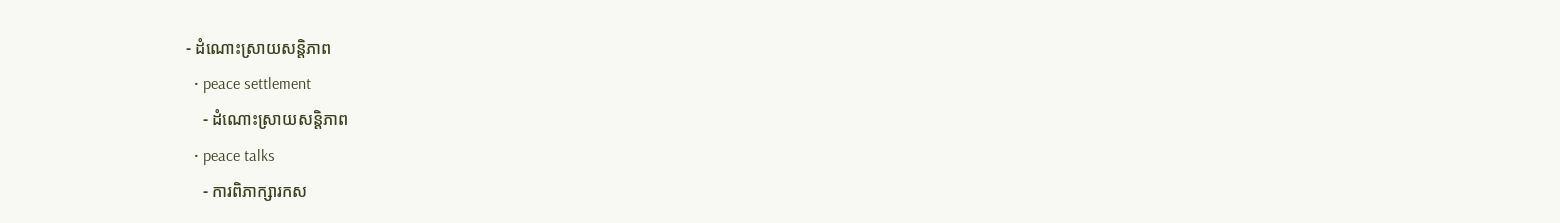- ដំណោះស្រាយសន្តិភាព
  • peace settlement
    - ដំណោះស្រាយសន្តិភាព
  • peace talks
    - ការពិភាក្សារកស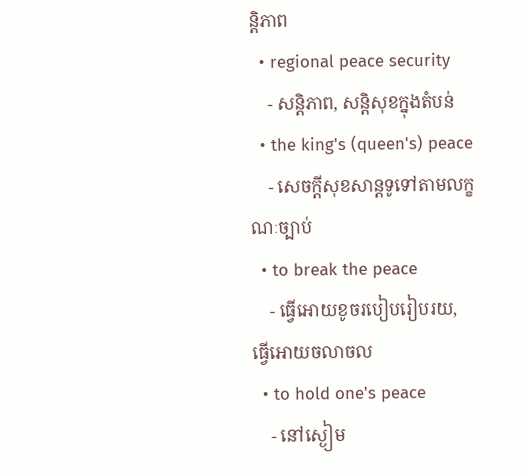ន្តិភាព
  • regional peace security
    - សន្តិភាព, សន្តិសុខក្នុងតំបន់
  • the king's (queen's) peace
    - សេចក្តីសុខសាន្តទូទៅតាមលក្ខណៈច្បាប់
  • to break the peace
    - ធ្វើអោយខូចរបៀបរៀបរយ, ធ្វើអោយចលាចល
  • to hold one's peace
    - នៅស្ងៀម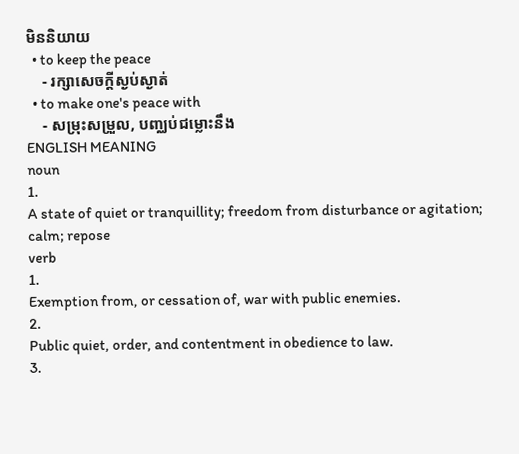មិននិយាយ
  • to keep the peace
    - រក្សាសេចក្តីស្ងប់ស្ងាត់
  • to make one's peace with
    - សម្រុះសម្រួល, បញ្ឈប់ជម្លោះនឹង
ENGLISH MEANING
noun
1.
A state of quiet or tranquillity; freedom from disturbance or agitation; calm; repose
verb
1.
Exemption from, or cessation of, war with public enemies.
2.
Public quiet, order, and contentment in obedience to law.
3.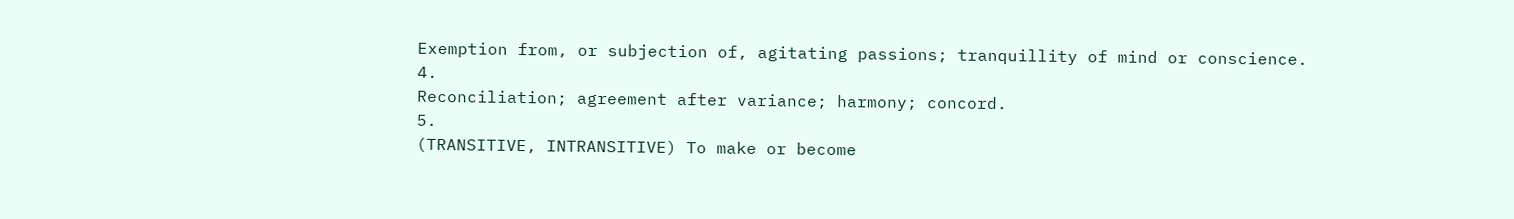Exemption from, or subjection of, agitating passions; tranquillity of mind or conscience.
4.
Reconciliation; agreement after variance; harmony; concord.
5.
(TRANSITIVE, INTRANSITIVE) To make or become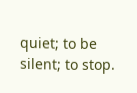quiet; to be silent; to stop.